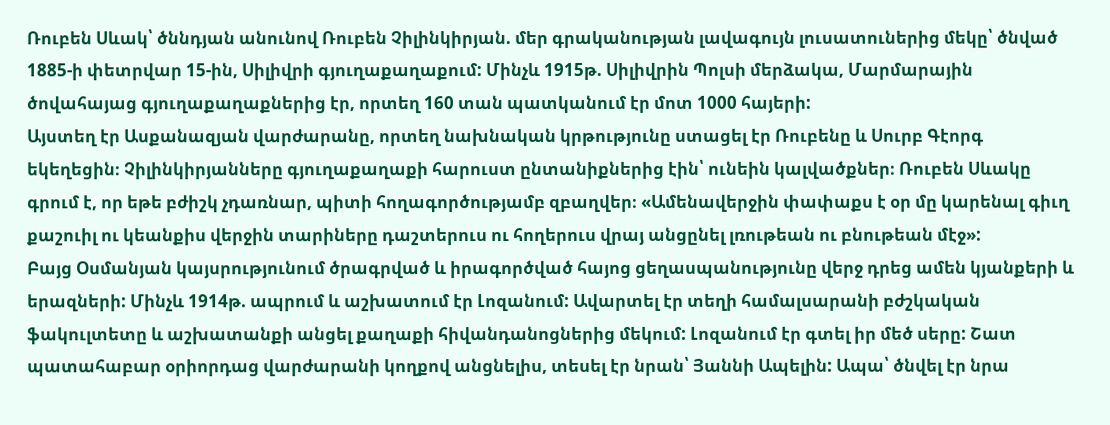Ռուբեն Սևակ՝ ծննդյան անունով Ռուբեն Չիլինկիրյան. մեր գրականության լավագույն լուսատուներից մեկը՝ ծնված 1885-ի փետրվար 15-ին, Սիլիվրի գյուղաքաղաքում: Մինչև 1915թ. Սիլիվրին Պոլսի մերձակա, Մարմարային ծովահայաց գյուղաքաղաքներից էր, որտեղ 160 տան պատկանում էր մոտ 1000 հայերի:
Այստեղ էր Ասքանազյան վարժարանը, որտեղ նախնական կրթությունը ստացել էր Ռուբենը և Սուրբ Գէորգ եկեղեցին։ Չիլինկիրյանները գյուղաքաղաքի հարուստ ընտանիքներից էին՝ ունեին կալվածքներ։ Ռուբեն Սևակը գրում է, որ եթե բժիշկ չդառնար, պիտի հողագործությամբ զբաղվեր։ «Ամենավերջին փափաքս է օր մը կարենալ գիւղ քաշուիլ ու կեանքիս վերջին տարիները դաշտերուս ու հողերուս վրայ անցընել լռութեան ու բնութեան մէջ»:
Բայց Օսմանյան կայսրությունում ծրագրված և իրագործված հայոց ցեղասպանությունը վերջ դրեց ամեն կյանքերի և երազների: Մինչև 1914թ. ապրում և աշխատում էր Լոզանում: Ավարտել էր տեղի համալսարանի բժշկական ֆակուլտետը և աշխատանքի անցել քաղաքի հիվանդանոցներից մեկում: Լոզանում էր գտել իր մեծ սերը: Շատ պատահաբար օրիորդաց վարժարանի կողքով անցնելիս, տեսել էր նրան՝ Յաննի Ապելին: Ապա՝ ծնվել էր նրա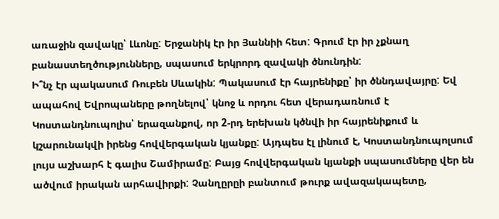առաջին զավակը՝ Լևոնը: Երջանիկ էր իր Յաննիի հետ: Գրում էր իր չքնաղ բանաստեղծությունները, սպասում երկրորդ զավակի ծնունդին:
Ի՞նչ էր պակասում Ռուբեն Սևակին: Պակասում էր հայրենիքը՝ իր ծննդավայրը: Եվ ապահով Եվրոպաները թողնելով՝ կնոջ և որդու հետ վերադառնում է Կոստանդնուպոլիս՝ երազանքով, որ 2-րդ երեխան կծնվի իր հայրենիքում և կշարունակվի իրենց հովվերգական կյանքը: Այդպես էլ լինում է, Կոստանդնուպոլսում լույս աշխարհ է գալիս Շամիրամը: Բայց հովվերգական կյանքի սպասումները վեր են ածվում իրական արհավիրքի: Չանղըրըի բանտում թուրք ավազակապետը,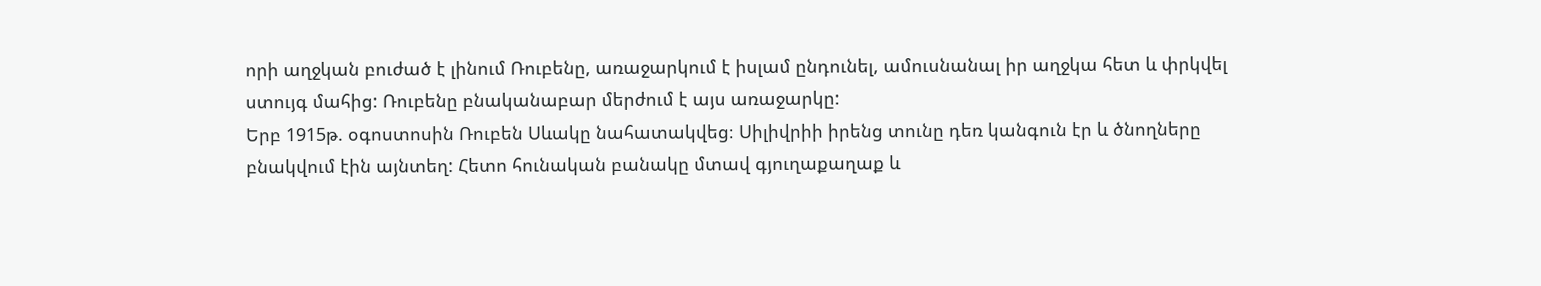որի աղջկան բուժած է լինում Ռուբենը, առաջարկում է իսլամ ընդունել, ամուսնանալ իր աղջկա հետ և փրկվել ստույգ մահից: Ռուբենը բնականաբար մերժում է այս առաջարկը:
Երբ 1915թ. օգոստոսին Ռուբեն Սևակը նահատակվեց։ Սիլիվրիի իրենց տունը դեռ կանգուն էր և ծնողները բնակվում էին այնտեղ: Հետո հունական բանակը մտավ գյուղաքաղաք և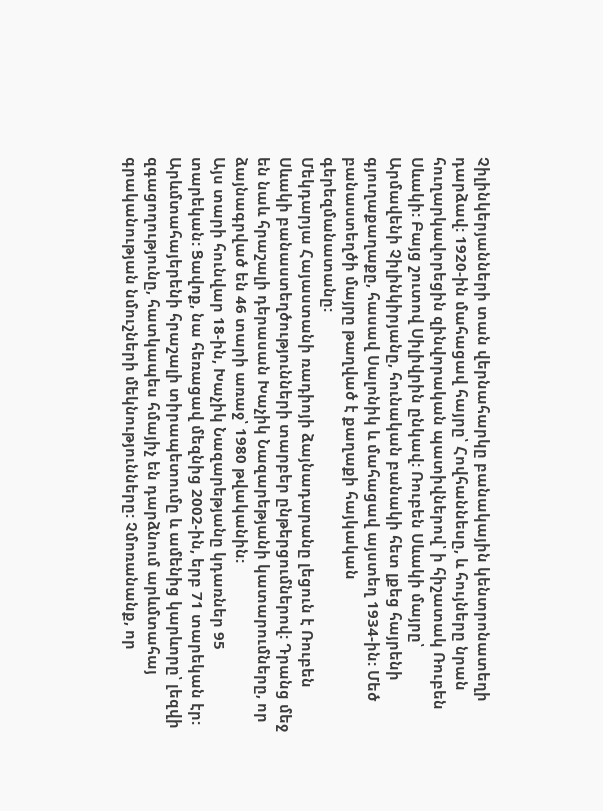Չիլինկերյանների տան վերնահարկը բանակային կենտրոնատեղի դարձավ: 1920-ին մահացավ հայրը՝ Հովհաննեսը, և հույները նրան հուղարկավորեցին զինվորական պատիվներով՝ ի հիշատակ Ռուբեն Սևակի: Բայց շուտով Սիլիվրին ընկավ: Ռուբեն Սևակի մայրը՝ Արմավենի Չիլինկիրյանը, հունական բանակի հետ լքեց հայրենի գյուղաքաղաքը, հասավ Սալոնիկ և մահացավ այստեղ 1934-ին: Մեծ բանաստեղծի մայրը թաղված է քաղաքի հայկական գերեզմանատանը:
Մեկդարյա Հայաստանի ռադիոյի ձայնադարանը լեցուն է Ռուբեն Սևակի բանաստեղծությունների տարբեր ընթերցումներով: Դրանց մեջ են նաև հրաշալի դերասան Խաչիկ Նազարեթյանի կատարումները, որ ձայնագրված են 46 տարի առաջ՝ 1980 թվականին:
Այս տարի հունվար 18-ին, Խաչիկ Նազարեթյանը կդառներ 95 տարեկան: Ցավոք, նա հեռացավ մեզնից 2002-ին, երբ 71 տարեկան էր: Արևմտահայերենի հրաշալի տիրապետումը և ամենից կարևորը՝ լեզվի զգացողությունը, հատկապես հմայիչ են դարձնում արևմտահայ գրականության նմուշների մեկնությունները: Չմոռանանք, որ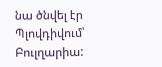նա ծնվել էր Պլովդիվում՝ Բուլղարիա: